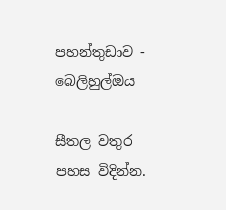පහන්තුඩාව - බෙලිහුල්ඔය

සීතල වතුර පහස විදින්න.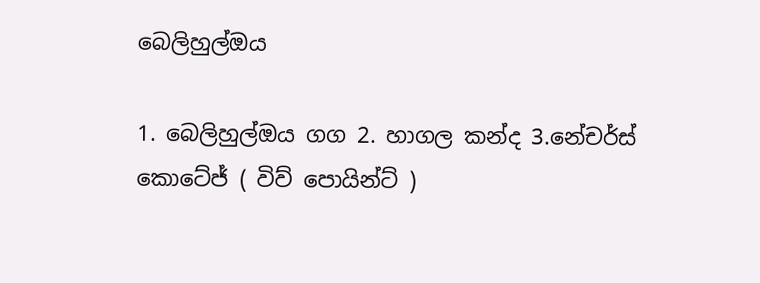බෙලිහුල්ඔය

1. බෙලිහුල්ඔය ගග 2. හාගල කන්ද 3.නේචර්ස් කොටේජ් ( විව් පොයින්ට් )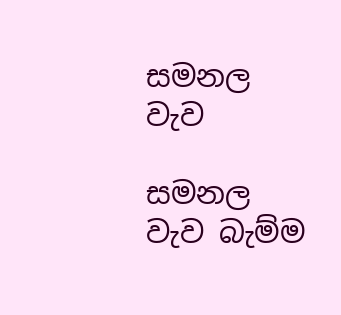සමනල වැව

සමනල වැව බැම්ම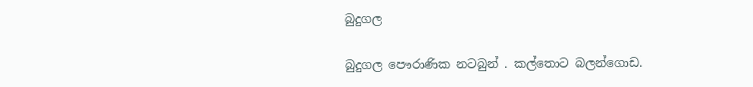බුදුගල

බුදුගල පෞරාණික නටබුන් . කල්තොට බලන්ගොඩ.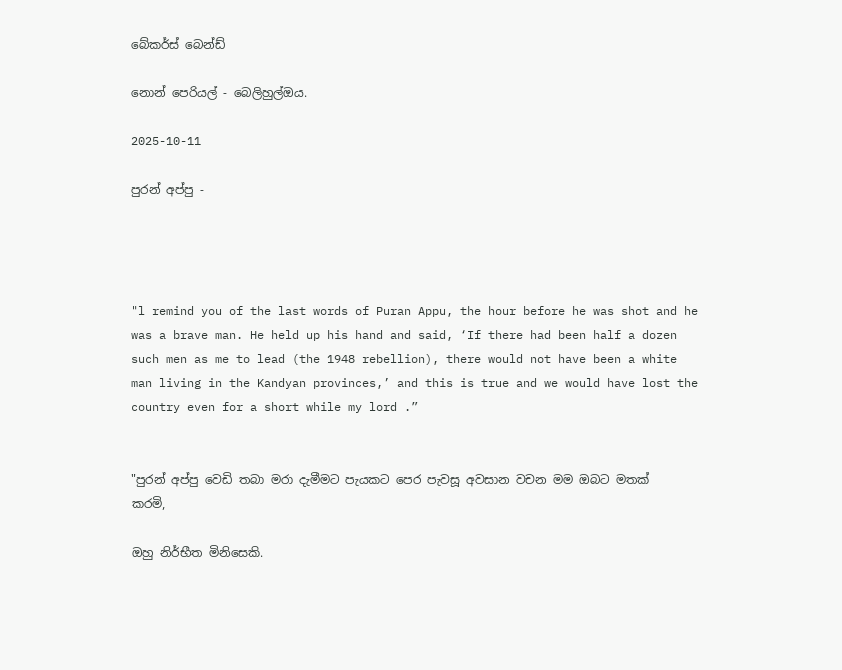බේකර්ස් බෙන්ඩ්

නොන් පෙරියල් - බෙලිහුල්ඔය.

2025-10-11

පුරන් අප්පු -




"l remind you of the last words of Puran Appu, the hour before he was shot and he was a brave man. He held up his hand and said, ‘If there had been half a dozen such men as me to lead (the 1948 rebellion), there would not have been a white man living in the Kandyan provinces,’ and this is true and we would have lost the country even for a short while my lord .”


"පුරන් අප්පු වෙඩි තබා මරා දැමීමට පැයකට පෙර පැවසූ අවසාන වචන මම ඔබට මතක් කරමි,

ඔහු නිර්භීත මිනිසෙකි.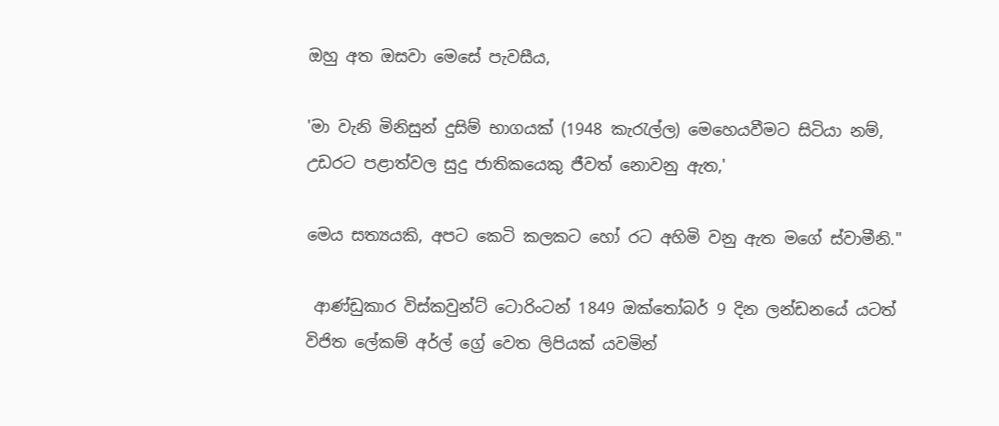ඔහු අත ඔසවා මෙසේ පැවසීය,

'මා වැනි මිනිසුන් දුසිම් භාගයක් (1948 කැරැල්ල) මෙහෙයවීමට සිටියා නම්, උඩරට පළාත්වල සුදු ජාතිකයෙකු ජීවත් නොවනු ඇත,'

මෙය සත්‍යයකි, අපට කෙටි කලකට හෝ රට අහිමි වනු ඇත මගේ ස්වාමීනි."

 ආණ්ඩුකාර විස්කවුන්ට් ටොරිංටන් 1849 ඔක්තෝබර් 9 දින ලන්ඩනයේ යටත් විජිත ලේකම් අර්ල් ග්‍රේ වෙත ලිපියක් යවමින්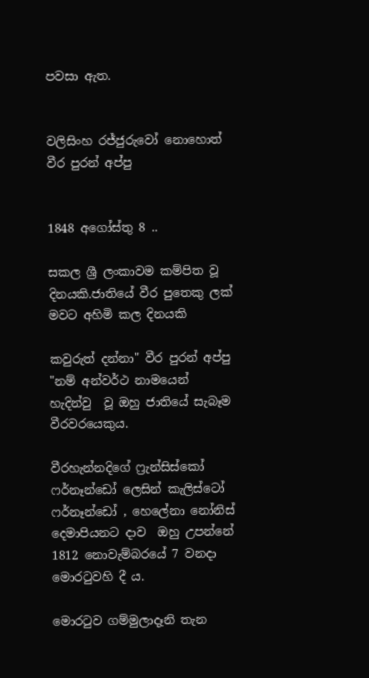පවසා ඇත.


වලිසිංහ රජ්ජුරුවෝ නොහොත් වීර පුරන් අප්පු


1848 අගෝස්තු 8 ..

සකල ශ්‍රී ලංකාවම කම්පිත වූ දිනයකි.ජාතියේ වීර පුතෙකු ලක් මවට අහිමි කල දිනයකි

කවුරුත් දන්නා" වීර පුරන් අප්පු "නම් අන්වර්ථ නාමයෙන් හැදින්වු  වූ ඔහු ජාතියේ සැබෑම වීරවරයෙකුය.

වීරහැන්නදිගේ ෆ්‍රැන්සිස්කෝ ෆර්නෑන්ඩෝ ලෙසින් කැලිස්ටෝ ෆර්නෑන්ඩෝ , හෙලේනා නෝනිස් දෙමාපියනට දාව  ඔහු උපන්නේ 1812 නොවැම්බරයේ 7 වනදා මොරටුවහි දී ය.

මොරටුව ගම්මුලාදෑනි තැන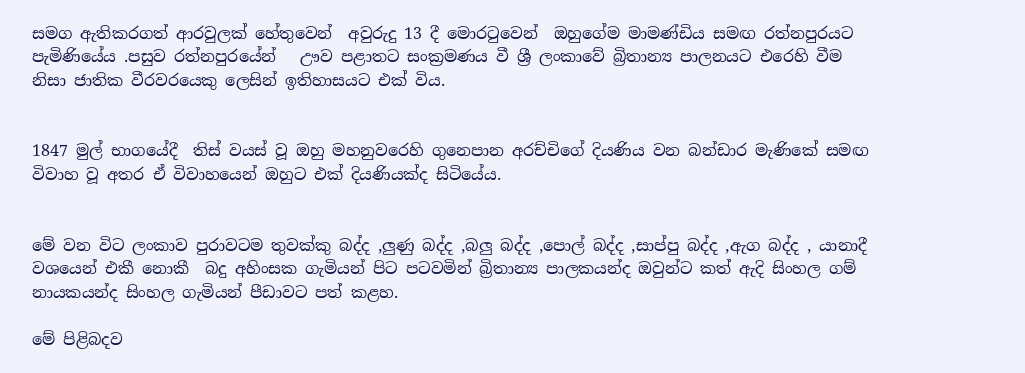සමග ඇතිකරගත් ආරවුලක් හේතුවෙන්  අවුරුදු 13 දී මොරටුවෙන්  ඔහුගේම මාමණ්ඩිය සමඟ රත්නපුරයට පැමිණියේය .පසුව රත්නපුරයේන්   ඌව පළාතට සංක්‍රමණය වී ශ්‍රී ලංකාවේ බ්‍රිතාන්‍ය පාලනයට එරෙහි වීම නිසා ජාතික වීරවරයෙකු ලෙසින් ඉතිහාසයට එක් විය.


1847 මුල් භාගයේදී  තිස් වයස් වූ ඔහු මහනුවරෙහි ගුනෙපාන අරච්චිගේ දියණිය වන බන්ඩාර මැණිකේ සමඟ විවාහ වූ අතර ඒ විවාහයෙන් ඔහුට එක් දියණියක්ද සිටියේය.


මේ වන විට ලංකාව පුරාවටම තුවක්කු බද්ද ,ලුණු බද්ද ,බලු බද්ද ,පොල් බද්ද ,සාප්පු බද්ද ,ඇග බද්ද , යානාදී වශයෙන් එකී නොකී  බදු අහිංසක ගැමියන් පිට පටවමින් බ්‍රිතාන්‍ය පාලකයන්ද ඔවුන්ට කත් ඇදි සිංහල ගම් නායකයන්ද සිංහල ගැමියන් පීඩාවට පත් කළහ.

මේ පිළිබදව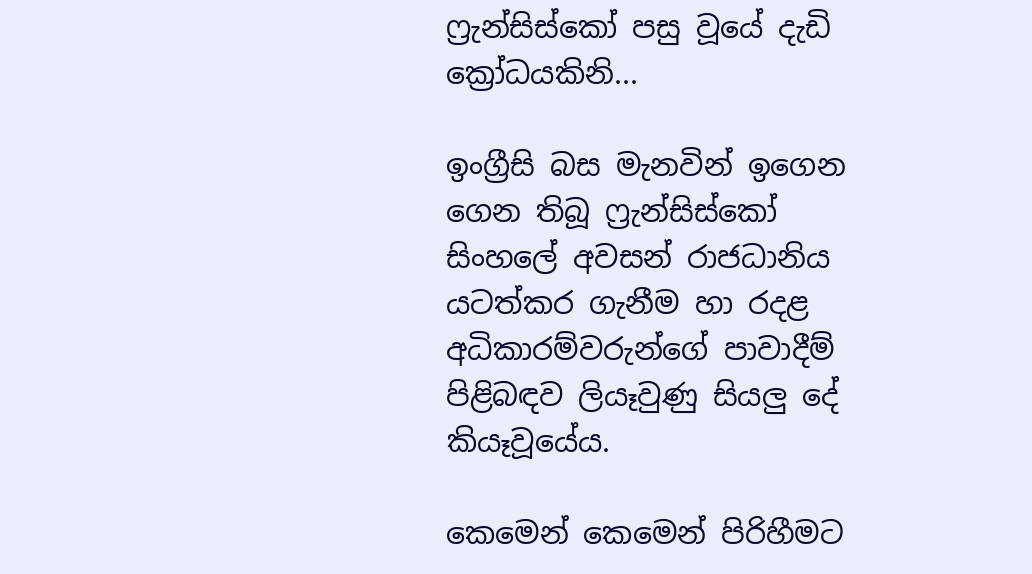ෆ්‍රැන්සිස්කෝ පසු වූයේ දැඩි ක්‍රෝධයකිනි...

ඉංග්‍රීසි බස මැනවින් ඉගෙන ගෙන තිබූ ෆ්‍රැන්සිස්කෝ සිංහලේ අවසන් රාජධානිය යටත්කර ගැනීම හා රදළ අධිකාරම්වරුන්ගේ පාවාදීම් පිළිබඳව ලියෑවුණු සියලු දේ කියෑවූයේය.

කෙමෙන් කෙමෙන් පිරිහීමට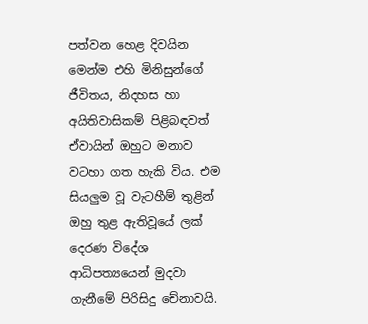පත්වන හෙළ දිවයින මෙන්ම එහි මිනිසුන්ගේ ජීවිතය, නිදහස හා අයිතිවාසිකම් පිළිබඳවත් ඒවායින් ඔහුට මනාව වටහා ගත හැකි විය. එම සියලුම වූ වැටහීම් තුළින් ඔහු තුළ ඇතිවූයේ ලක්‌ දෙරණ විදේශ ආධිපත්‍යයෙන් මුදවා ගැනීමේ පිරිසිදු චේනාවයි.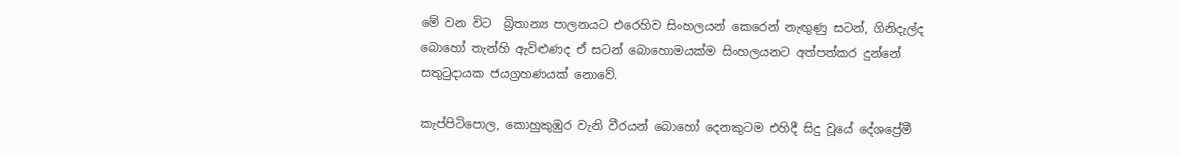මේ වන විට  බ්‍රිතාන්‍ය පාලනයට එරෙහිව සිංහලයන් කෙරෙන් නැඟුණු සටන්, ගිනිදැල්ද බොහෝ තැන්හි ඇවිළුණද ඒ සටන් බොහොමයක්‌ම සිංහලයනට අත්පත්කර දුන්නේ සතුටුදායක ජයග්‍රහණයක්‌ නොවේ.

කැප්පිටිපොල, කොහුකුඹුර වැනි වීරයන් බොහෝ දෙනකුටම එහිදී සිදු වූයේ දේශප්‍රේමී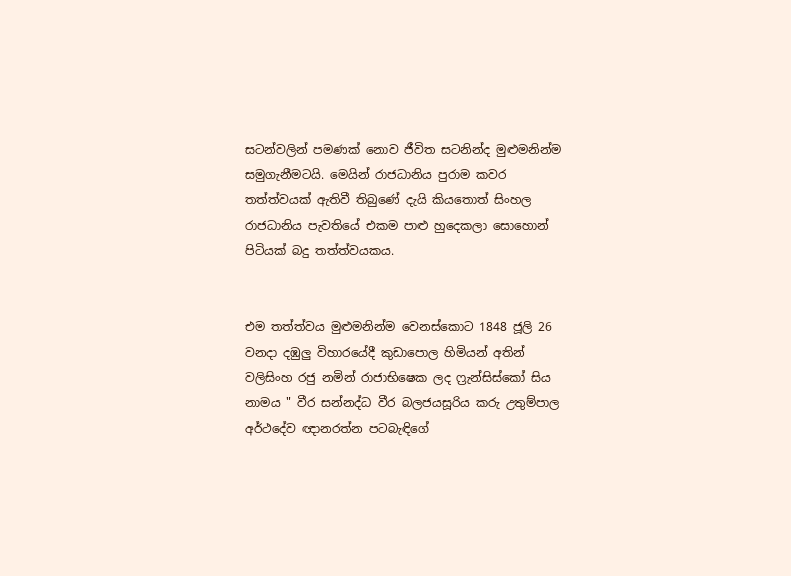සටන්වලින් පමණක්‌ නොව ජීවිත සටනින්ද මුළුමනින්ම සමුගැනීමටයි. මෙයින් රාජධානිය පුරාම කවර තත්ත්වයක්‌ ඇතිවී තිබුණේ දැයි කියතොත් සිංහල රාජධානිය පැවතියේ එකම පාළු හුදෙකලා සොහොන් පිටියක් බදු තත්ත්වයකය.


එම තත්ත්වය මුළුමනින්ම වෙනස්‌කොට 1848 ජූලි 26 වනදා දඹුලු විහාරයේදී කුඩාපොල හිමියන් අතින් වලිසිංහ රජු නමින් ‍රාජාභිෂෙක ලද ෆ්‍රැන්සිස්කෝ සිය නාමය " වීර සන්නද්ධ වීර බලජයසූරිය කරු උතුම්පාල අර්ථදේව ඥානරත්න පටබැඳිගේ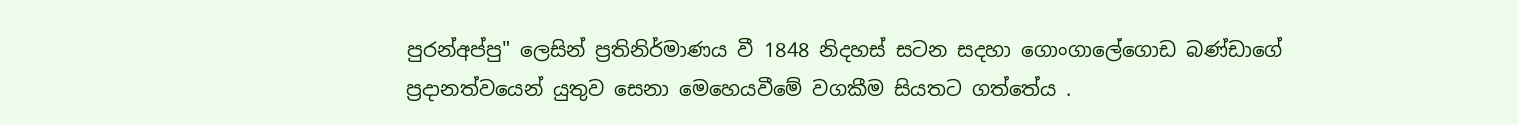පුරන්අප්පු" ලෙසින් ප්‍රතිනිර්මාණය වී 1848 නිදහස් සටන සදහා ගොංගාලේගොඩ බණ්ඩාගේ ප්‍රදානත්වයෙන් යුතුව සෙනා මෙහෙයවීමේ වගකීම සියතට ගත්තේය .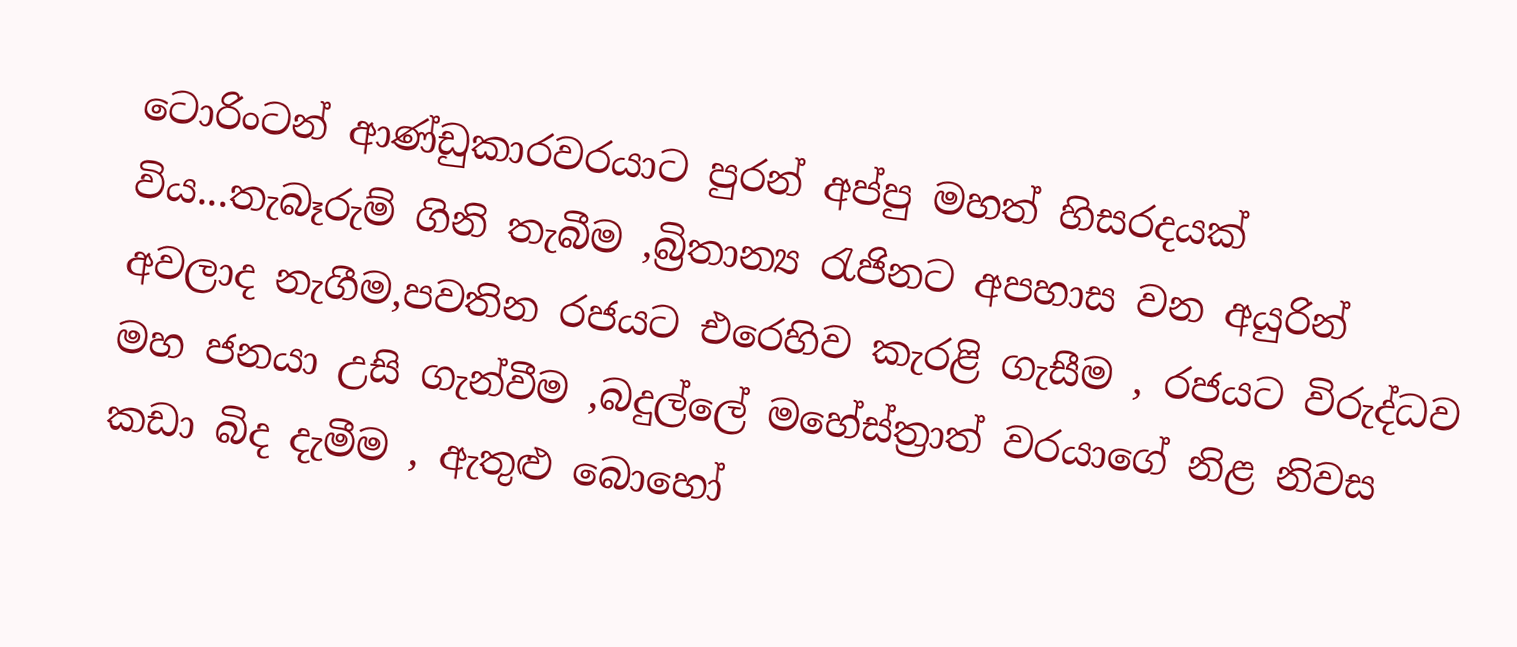ටොරිංටන් ආණ්ඩුකාරවරයාට පුරන් අප්පු මහත් හිසරදයක් විය...තැබෑරුම් ගිනි තැබීම ,බ්‍රිතාන්‍ය රැජිනට අපහාස වන අයුරින් අවලාද නැගීම,පවතින රජයට එරෙහිව කැරළි ගැසීම , රජයට විරුද්ධව මහ ජනයා උසි ගැන්වීම ,බදුල්ලේ මහේස්ත්‍රාත් වරයාගේ නිළ නිවස කඩා බිද දැමීම , ඇතුළු බොහෝ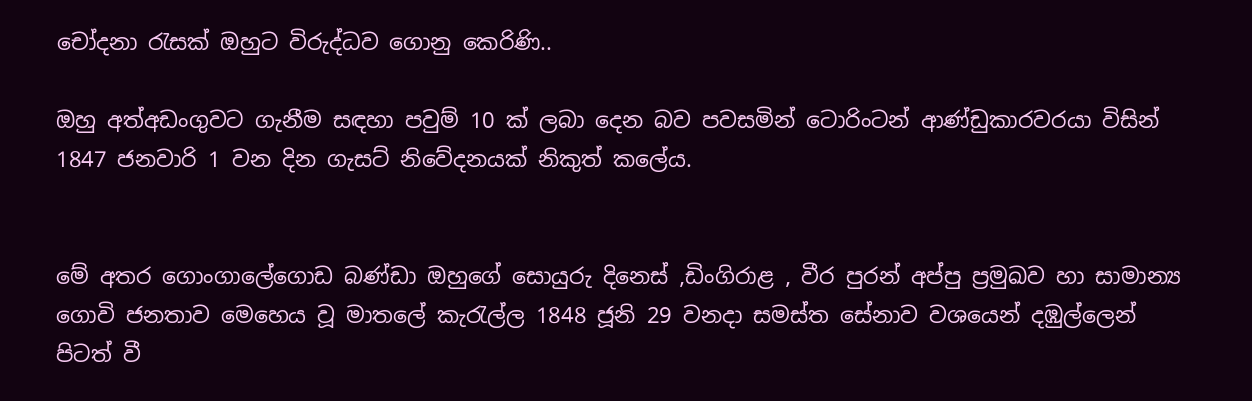චෝදනා රැසක් ඔහුට විරුද්ධව ගොනු කෙරිණි..

ඔහු අත්අඩංගුවට ගැනීම සඳහා පවුම් 10 ක් ලබා දෙන බව පවසමින් ටොරිංටන් ආණ්ඩුකාරවරයා විසින් 1847 ජනවාරි 1 වන දින ගැසට් නිවේදනයක් නිකුත් කලේය.


මේ අතර ගොංගාලේගොඩ බණ්ඩා ඔහුගේ සොයුරු දිනෙස් ,ඩිංගිරාළ , වීර පුරන් අප්පු ප්‍රමුඛව හා සාමාන්‍ය ගොවි ජනතාව මෙහෙය වූ මාතලේ කැරැල්ල 1848 ජූනි 29 වනදා සමස්ත සේනාව වශයෙන් දඹුල්ලෙන් පිටත් වී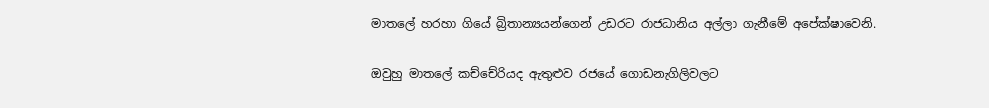මාතලේ හරහා ගියේ බ්‍රිතාන්‍යයන්ගෙන් උඩරට රාජධානිය අල්ලා ගැනීමේ අපේක්ෂාවෙනි.

ඔවුහු මාතලේ කච්චේරියද ඇතුළුව රජයේ ගොඩනැගිලිවලට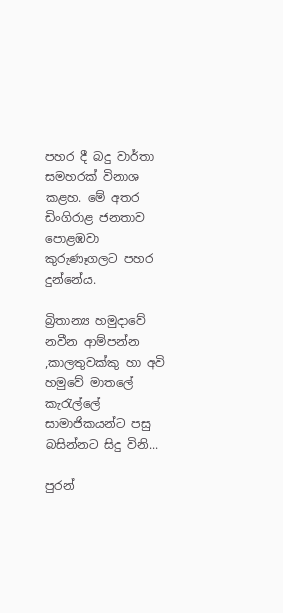පහර දී බදු වාර්තා සමහරක් විනාශ කළහ. මේ අතර ඩිංගිරාළ ජනතාව පොළඹවා කුරුණෑගලට පහර දුන්නේය.

බ්‍රිතාන්‍ය හමුදාවේ නවීන ආම්පන්න ,කාලතුවක්කු හා අවි හමුවේ මාතලේ කැරැල්ලේ සාමාජිකයන්ට පසු බසින්නට සිදු විනි...

පුරන්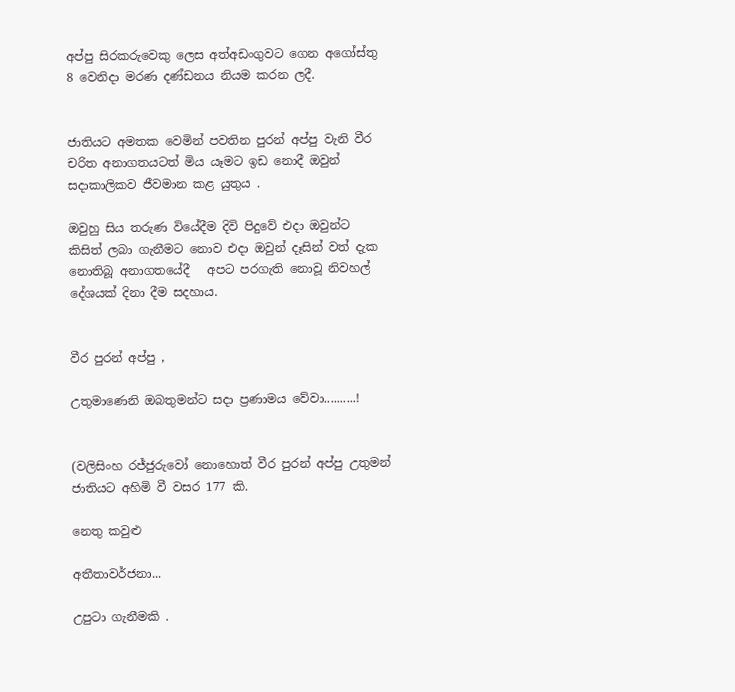අප්පු සිරකරුවෙකු ලෙස අත්අඩංගුවට ගෙන අගෝස්තු 8 වෙනිදා මරණ දණ්ඩනය නියම කරන ලදී.


ජාතියට අමතක වෙමින් පවතින පුරන් අප්පු වැනි වීර චරිත අනාගතයටත් මිය යෑමට ඉඩ නොදී ඔවුන් සදාකාලිකව ජීවමාන කළ යුතුය .

ඔවුහු සිය තරුණ වියේදීම දිවි පිදුවේ එදා ඔවුන්ට කිසිත් ලබා ගැනීමට නොව එදා ඔවුන් දෑසින් වත් දැක නොතිබූ අනාගතයේදී   අපට පරගැති නොවූ නිවහල් දේශයක් දිනා දීම සදහාය.


වීර පුරන් අප්පු ,

උතුමාණෙනි ඔබතුමන්ට සදා ප්‍රණාමය වේවා..........!


(වලිසිංහ රජ්ජුරුවෝ නොහොත් වීර පුරන් අප්පු උතුමන් ජාතියට අහිමි වී වසර 177 කි.

නෙතු කවුළු

අතීතාවර්ජනා...

උපුටා ගැනීමකි .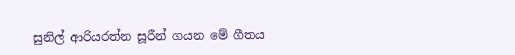සුනිල් ආරියරත්න සූරීන් ගයන මේ ගීතය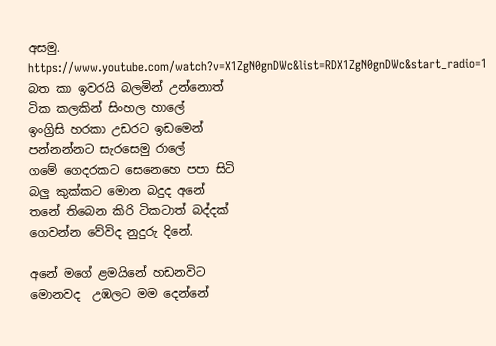අසමු.
https://www.youtube.com/watch?v=X1ZgN0gnDWc&list=RDX1ZgN0gnDWc&start_radio=1
බත කා ඉවරයි බලමින් උන්නොත්
ටික කලකින් සිංහල හාලේ
ඉංග්‍රිසි හරකා උඩරට ඉඩමෙන්
පන්නන්නට සැරසෙමු රාලේ
ගමේ ගෙදරකට සෙනෙහෙ පපා සිටි
බලු කුක්කට මොන බදුද අනේ
තනේ තිබෙන කිරි ටිකටාත් බද්දක්
ගෙවන්න වේවිද නුදුරු දිනේ.

අනේ මගේ ළමයිනේ හඩනවිට
මොනවද  උඹලට මම දෙන්නේ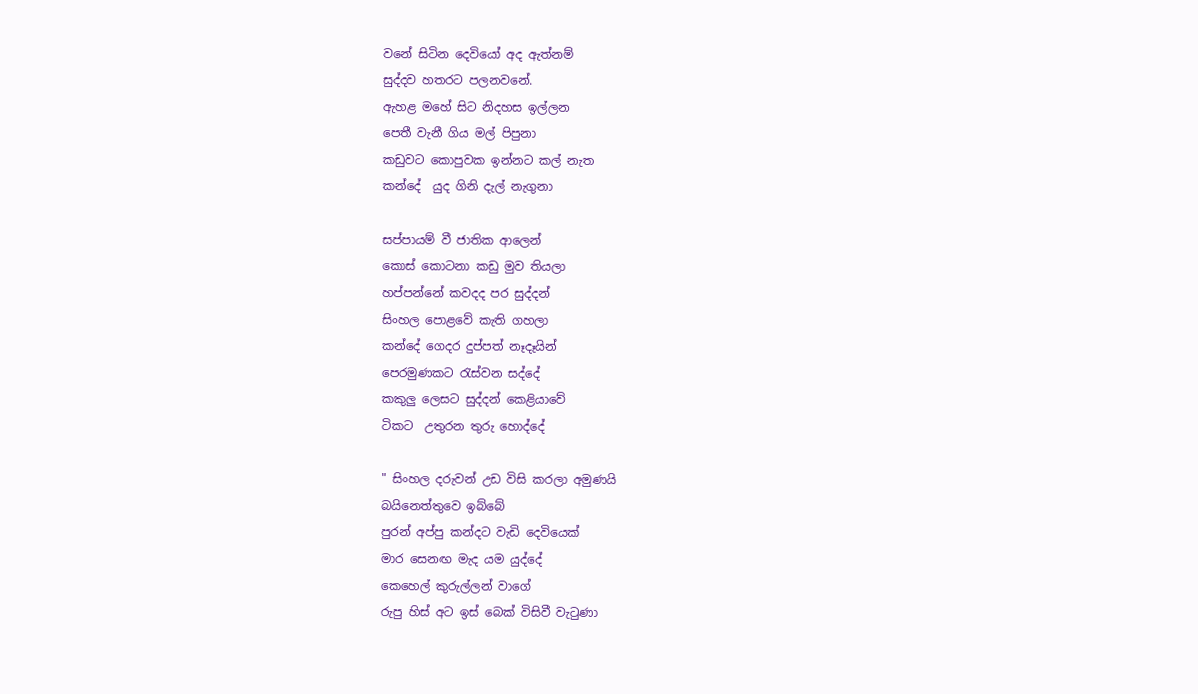වනේ සිටින දෙවියෝ අද ඇත්නම්
සුද්දව හතරට පලනවනේ.
ඇහළ මහේ සිට නිදහස ඉල්ලන
පෙතී වැනී ගිය මල් පිපුනා
කඩුවට කොපුවක ඉන්නට කල් නැත
කන්දේ  යුද ගිනි දැල් නැගුනා

සප්පායම් වී ජාතික ආලෙන්
කොස් කොටනා කඩු මුව තියලා
හප්පන්නේ කවදද පර සුද්දන්
සිංහල පොළවේ කැති ගහලා
කන්දේ ගෙදර දුප්පත් නෑදෑයින්
පෙරමුණකට රැස්වන සද්දේ
කකුලු ලෙසට සුද්දන් කෙළියාවේ
ටිකට  උතුරන තුරු හොද්දේ

" සිංහල දරුවන් උඩ විසි කරලා අමුණයි
බයිනෙත්තුවෙ ඉබ්බේ
පුරන් අප්පු කන්දට වැඩි දෙවියෙක්
මාර සෙනඟ මැද යම යුද්දේ
කෙහෙල් කුරුල්ලන් වාගේ
රුපු හිස් අට ඉස් බෙක් විසිවී වැටුණා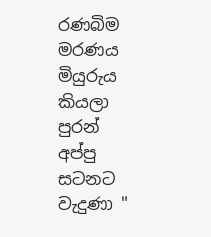රණබිම මරණය මියුරුය කියලා
පුරන් අප්පු සටනට වැදුණා "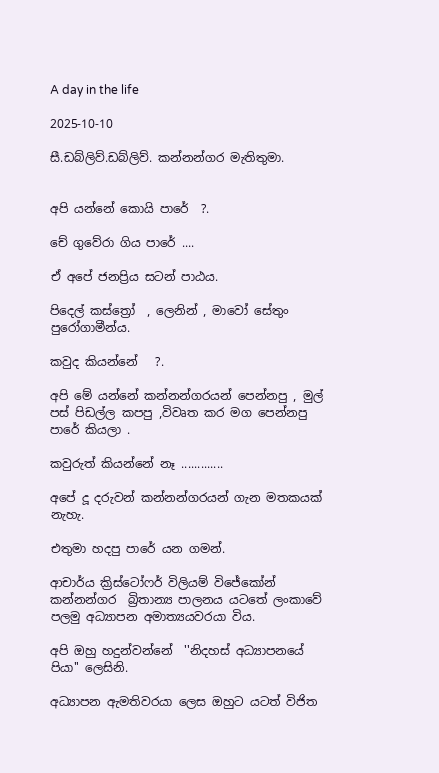A day in the life

2025-10-10

සී.ඩබ්ලිව්.ඩබ්ලිව්. කන්නන්ගර මැතිතුමා.


අපි යන්නේ කොයි පාරේ  ?.

චේ ගුවේරා ගිය පාරේ ....

ඒ අපේ ජනප්‍රිය සටන් පාඨය.

පිදෙල් කස්ත්‍රෝ  , ලෙනින් , මාවෝ සේතුං පුරෝගාමීන්ය.

කවුද කියන්නේ   ?.

අපි මේ යන්නේ කන්නන්ගරයන් පෙන්නපු , මුල් පස් පිඩල්ල කපපු ,විවෘත කර මග පෙන්නපු පාරේ කියලා .

කවුරුත් කියන්නේ නෑ .............

අපේ දූ දරුවන් කන්නන්ගරයන් ගැන මතකයක් නැහැ.

එතුමා හදපු පාරේ යන ගමන්.

ආචාර්ය ක්‍රිස්ටෝෆර් විලියම් විජේකෝන් කන්නන්ගර  බ්‍රිතාන්‍ය පාලනය යටතේ ලංකාවේ පලමු අධ්‍යාපන අමාත්‍යයවරයා විය.

අපි ඔහු හදුන්වන්නේ  ''නිදහස් අධ්‍යාපනයේ පියා'' ලෙසිනි.

අධ්‍යාපන ඇමතිවරයා ලෙස ඔහුට යටත් විජිත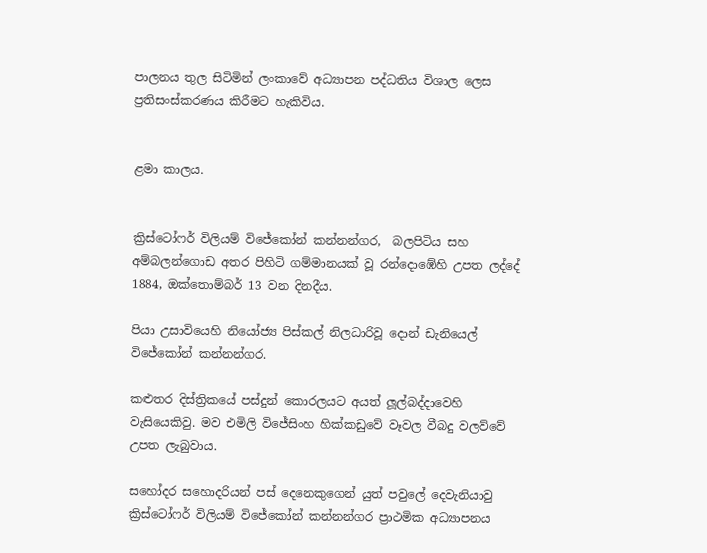පාලනය තුල සිටිමින් ලංකාවේ අධ්‍යාපන පද්ධතිය විශාල ලෙස ප්‍රතිසංස්කරණය කිරීමට හැකිවිය.


ළමා කාලය.


ක්‍රිස්ටෝෆර් විලියම් විජේකෝන් කන්නන්ගර,  බලපිටිය සහ අම්බලන්ගොඩ අතර පිහිටි ගම්මානයක් වූ රන්දොඹේහි උපත ලද්දේ 1884, ඔක්තොම්බර් 13 වන දිනදීය.

පියා උසාවියෙහි නියෝජ්‍ය පිස්කල් නිලධාරිවූ දොන් ඩැනියෙල් විජේකෝන් කන්නන්ගර.

කළුතර දිස්ත්‍රිකයේ පස්දුන් කොරලයට අයත් ලූල්බද්දාවෙහි වැසියෙකිවු. මව එමිලි විජේසිංහ හික්කඩුවේ වෑවල වීබදු වලව්වේ උපත ලැබුවාය.

සහෝදර සහොදරියන් පස් දෙනෙකුගෙන් යුත් පවුලේ දෙවැනියාවු  ක්‍රිස්ටෝෆර් විලියම් විජේකෝන් කන්නන්ගර ප්‍රාථමික අධ්‍යාපනය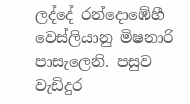ලද්දේ රන්දොඹේහී වෙස්ලියානු මිෂනාරි පාසැලෙනි. පසුව  වැඩිදුර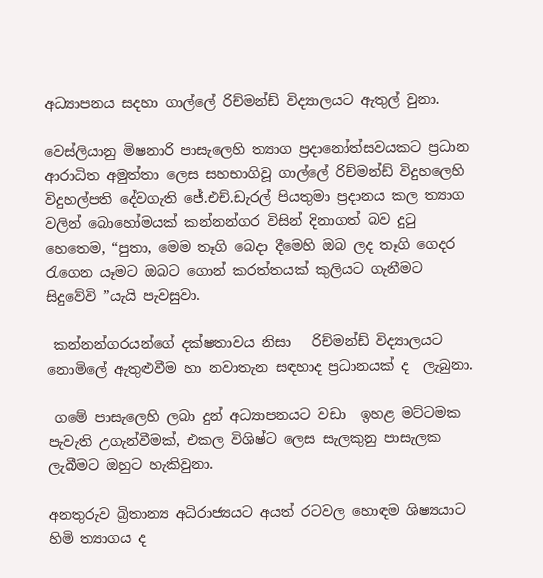අධ්‍යාපනය සදහා ගාල්ලේ රිච්මන්ඩ් විද්‍යාලයට ඇතුල් වුනා.

වෙස්ලියානු මිෂනාරි පාසැලෙහි ත්‍යාග ප්‍රදානෝත්සවයකට ප්‍රධාන ආරාධිත අමුත්තා ලෙස සහභාගිවූ ගාල්ලේ රිච්මන්ඩ් විදුහලෙහි විදුහල්පති දේවගැති ජේ.එච්.ඩැරල් පියතුමා ප්‍රදානය කල ත්‍යාග වලින් බොහෝමයක් කන්නන්ගර විසින් දිනාගත් බව දුටු හෙතෙම, “පුතා, මෙම තෑගි බෙදා දීමෙහි ඔබ ලද තෑගි ගෙදර රැගෙන යෑමට ඔබට ගොන් කරත්තයක් කුලියට ගැනීමට සිදුවේවි ”යැයි පැවසුවා.

 කන්නන්ගරයන්ගේ දක්ෂතාවය නිසා   රිච්මන්ඩ් විද්‍යාලයට නොමිලේ ඇතුළුවීම හා නවාතැන සඳහාද ප්‍රධානයක් ද  ලැබුනා.

 ගමේ පාසැලෙහි ලබා දුන් අධ්‍යාපනයට වඩා  ඉහළ මට්ටමක පැවැති උගැන්වීමක්, එකල විශිෂ්ට ලෙස සැලකුනු පාසැලක ලැබීමට ඔහුට හැකිවුනා.

අනතුරුව බ්‍රිතාන්‍ය අධිරාජ්‍යයට අයත් රටවල හොඳම ශිෂ්‍යයාට හිමි ත්‍යාගය ද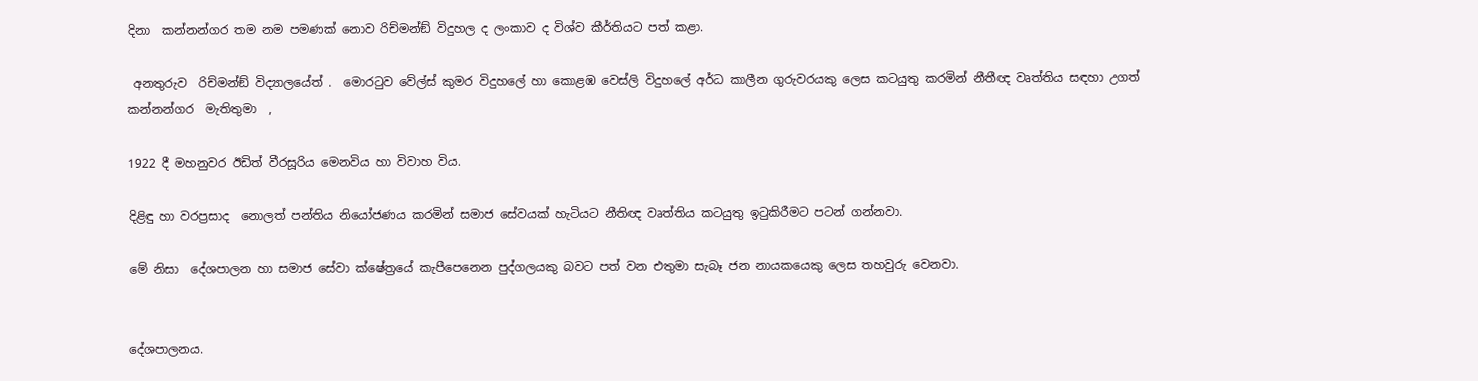දිනා  කන්නන්ගර තම නම පමණක් නොව රිච්මන්ඞ් විදුහල ද ලංකාව ද විශ්ව කීර්තියට පත් කළා.

 අනතුරුව  රිච්මන්ඞ් විද්‍යාලයේත් .  මොරටුව වේල්ස් කුමර විදුහලේ හා කොළඹ වෙස්ලි විදුහලේ අර්ධ කාලීන ගුරුවරයකු ලෙස කටයුතු කරමින් නීතීඥ වෘත්තිය සඳහා උගත් කන්නන්ගර  මැතිතුමා  ,

1922 දී මහනුවර ඊඩිත් වීරසූරිය මෙනවිය හා විවාහ විය.

දිළිඳු හා වරප්‍රසාද  නොලත් පන්තිය නියෝජණය කරමින් සමාජ සේවයක් හැටියට නීතිඥ වෘත්තිය කටයුතු ඉටුකිරීමට පටන් ගන්නවා.

මේ නිසා  දේශපාලන හා සමාජ සේවා ක්ෂේත්‍රයේ කැපීපෙනෙන පුද්ගලයකු බවට පත් වන එතුමා සැබෑ ජන නායකයෙකු ලෙස තහවුරු වෙනවා.


දේශපාලනය.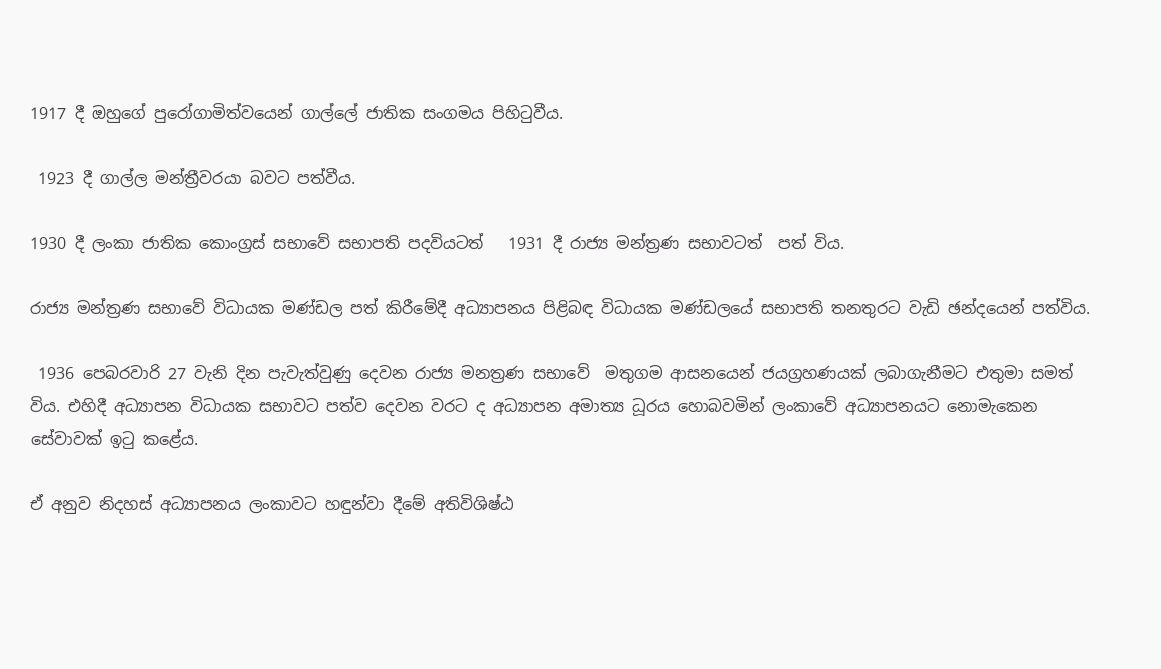1917 දී ඔහුගේ පුරෝගාමිත්වයෙන් ගාල්ලේ ජාතික සංගමය පිහිටුවීය.

 1923 දී ගාල්ල මන්ත්‍රීවරයා බවට පත්වීය.

1930 දී ලංකා ජාතික කොංග්‍රස් සභාවේ සභාපති පදවියටත්   1931 දී රාජ්‍ය මන්ත්‍රණ සභාවටත්  පත් විය.

රාජ්‍ය මන්ත්‍රණ සභාවේ විධායක මණ්ඩල පත් කිරීමේදී අධ්‍යාපනය පිළිබඳ විධායක මණ්ඩලයේ සභාපති තනතුරට වැඩි ඡන්දයෙන් පත්විය.

 1936 පෙබරවාරි 27 වැනි දින පැවැත්වුණු දෙවන රාජ්‍ය මනත්‍රණ සභාවේ  මතුගම ආසනයෙන් ජයග්‍රහණයක් ලබාගැනීමට එතුමා සමත් විය. එහිදී අධ්‍යාපන විධායක සභාවට පත්ව දෙවන වරට ද අධ්‍යාපන අමාත්‍ය ධූරය හොබවමින් ලංකාවේ අධ්‍යාපනයට නොමැකෙන සේවාවක් ඉටු කළේය.

ඒ අනුව නිදහස් අධ්‍යාපනය ලංකාවට හඳුන්වා දීමේ අතිවිශිෂ්ඨ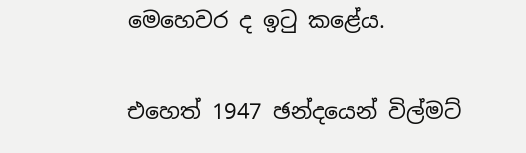මෙහෙවර ද ඉටු කළේය.

එහෙත් 1947 ඡන්දයෙන් විල්මට්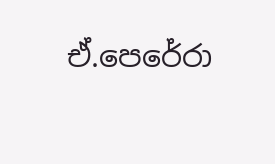ඒ.පෙරේරා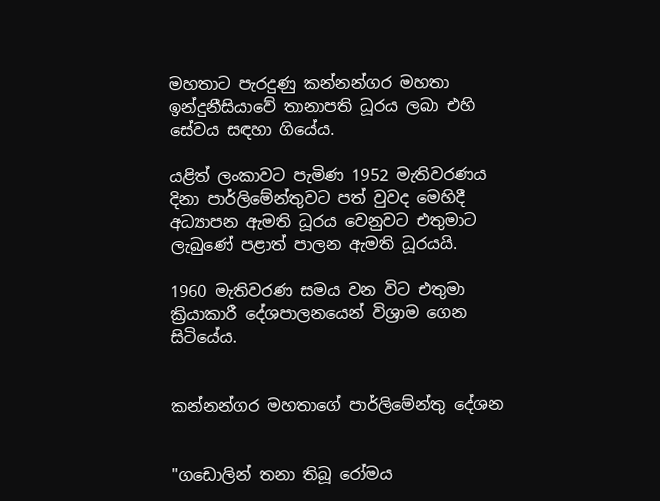මහතාට පැරදුණු කන්නන්ගර මහතා ඉන්දුනීසියාවේ තානාපති ධූරය ලබා එහි සේවය සඳහා ගියේය.

යළිත් ලංකාවට පැමිණ 1952 මැතිවරණය දිනා පාර්ලිමේන්තුවට පත් වුවද මෙහිදී අධ්‍යාපන ඇමති ධූරය වෙනුවට එතුමාට ලැබුණේ පළාත් පාලන ඇමති ධූරයයි.

1960 මැතිවරණ සමය වන විට එතුමා ක්‍රියාකාරී දේශපාලනයෙන් විශ්‍රාම ගෙන  සිටියේය.


කන්නන්ගර මහතාගේ පාර්ලිමේන්තු දේශන


"ගඩොලින් තනා තිබූ රෝමය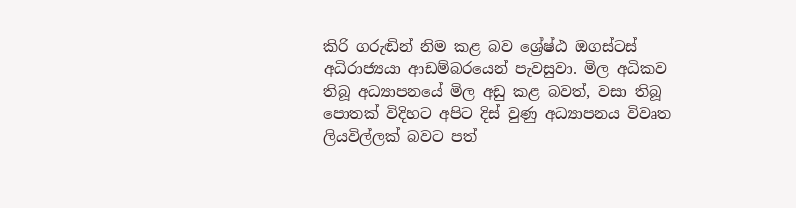කිරි ගරුඬින් නිම කළ බව ශ්‍රේෂ්ඨ ඔගස්ටස් අධිරාජ්‍යයා ආඩම්බරයෙන් පැවසුවා. මිල අධිකව තිබූ අධ්‍යාපනයේ මිල අඩු කළ බවත්, වසා තිබූ පොතක් විදිහට අපිට දිස් වුණු අධ්‍යාපනය විවෘත ලියවිල්ලක් බවට පත්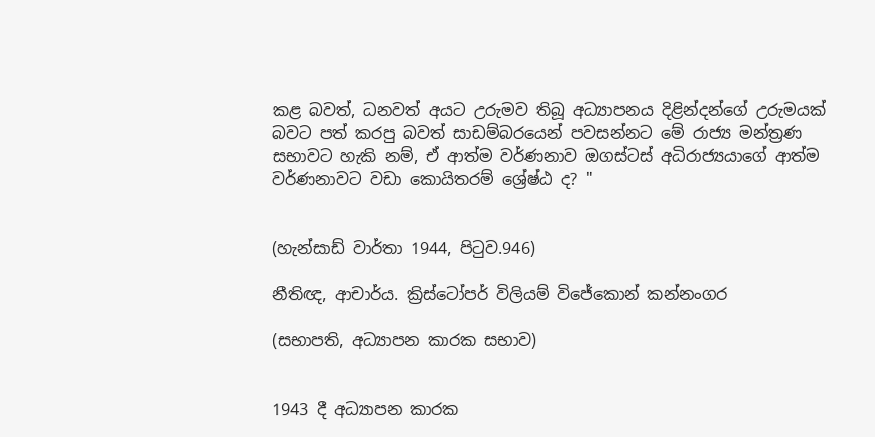කළ බවත්, ධනවත් අයට උරුමව තිබූ අධ්‍යාපනය දිළින්දන්ගේ උරුමයක් බවට පත් කරපු බවත් සාඩම්බරයෙන් පවසන්නට මේ රාජ්‍ය මන්ත්‍රණ සභාවට හැකි නම්, ඒ ආත්ම වර්ණනාව ඔගස්ටස් අධිරාජ්‍යයාගේ ආත්ම වර්ණනාවට වඩා කොයිතරම් ශ්‍රේෂ්ඨ ද? "


(හැන්සාඩ් වාර්තා 1944, පි‍ටුව.946)

නීතිඥ, ආචාර්ය. ක්‍රිස්ටෝපර් විලියම් විජේකොන් කන්නංගර

(සභාපති, අධ්‍යාපන කාරක සභාව)


1943 දී අධ්‍යාපන කාරක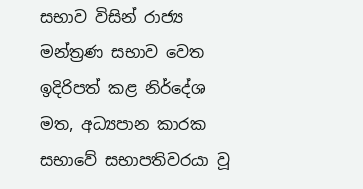සභාව විසින් රාජ්‍ය මන්ත්‍රණ සභාව වෙත ඉදිරිපත් කළ නිර්දේශ මත, අධ්‍යපාන කාරක සභාවේ සභාපතිවරයා වූ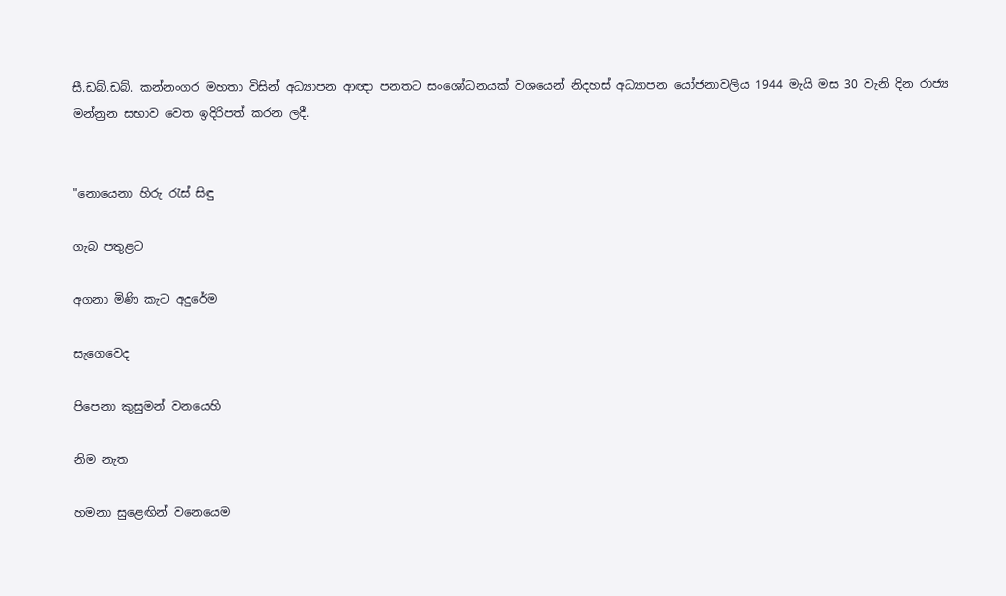සී.ඩබ්.ඩබ්. කන්නංගර මහතා විසින් අධ්‍යාපන ආඥා පනතට සංශෝධනයක් වශයෙන් නිදහස් අධ්‍යාපන යෝජනාවලිය 1944 මැයි මස 30 වැනි දින රාජ්‍ය මන්න්‍රන සභාව වෙත ඉදිරිපත් කරන ලදී.


"නොයෙනා හිරු රැස් සිඳු

ගැබ පතුළට

අගනා මිණි කැට අදුරේම

සැගෙවෙද

පිපෙනා කුසුමන් වනයෙහි

නිම නැත

හමනා සුළෙඟින් වනෙයෙම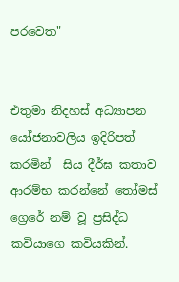පරවෙත"


එතුමා නිදහස් අධ්‍යාපන යෝජනාවලිය ඉදිරිපත් කරමින්  සිය දීර්ඝ කතාව ආරම්භ කරන්නේ තෝමස් ග්‍රෙරේ නම් වූ ප්‍රසිද්ධ කවියාගෙ කවියකින්.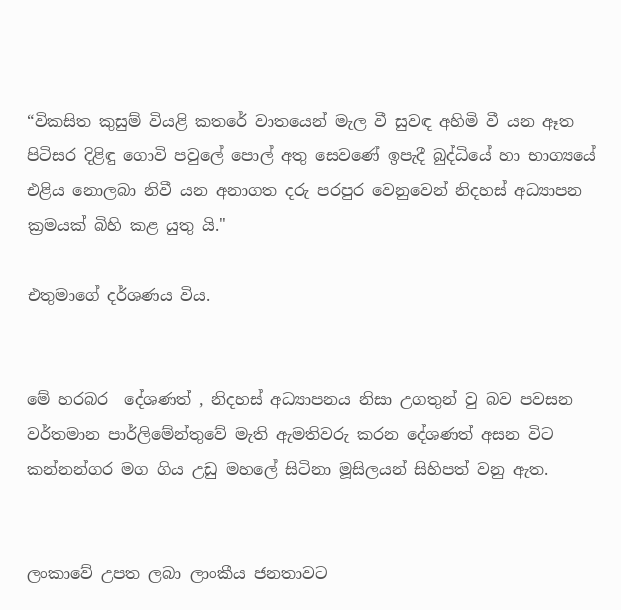“විකසිත කුසුම් වියළි කතරේ වාතයෙන් මැල වී සුවඳ අහිමි වී යන ඈත පිටිසර දිළිඳු ගොවි පවුලේ පොල් අතු සෙවණේ ඉපැදී බුද්ධියේ හා භාග්‍යයේ එළිය නොලබා නිවී යන අනාගත දරු පරපුර වෙනුවෙන් නිදහස් අධ්‍යාපන ක්‍රමයක් බිහි කළ යුතු යි."

එතුමාගේ දර්ශණය විය.


මේ හරබර  දේශණත් , නිදහස් අධ්‍යාපනය නිසා උගතුන් වු බව පවසන වර්තමාන පාර්ලිමේන්තුවේ මැති ඇමතිවරු කරන දේශණත් අසන විට කන්නන්ගර මග ගිය උඩු මහලේ සිටිනා මූසිලයන් සිහිපත් වනු ඇත.


ලංකාවේ උපත ලබා ලාංකීය ජනතාවට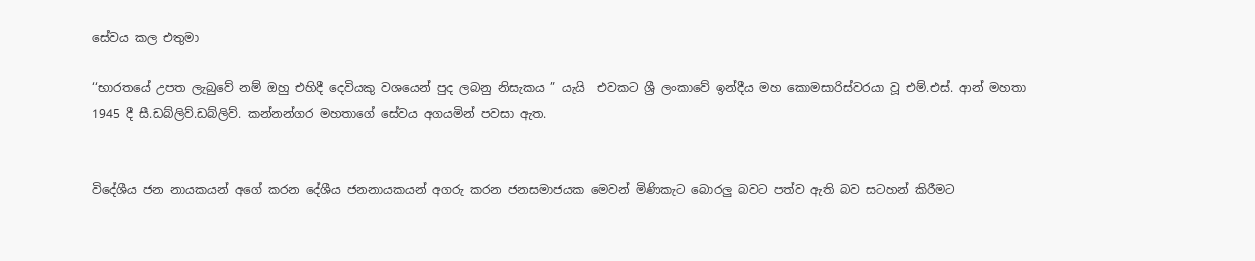සේවය කල එතුමා

‘‘භාරතයේ උපත ලැබුවේ නම් ඔහු එහිදී දෙවියකු වශයෙන් පුද ලබනු නිසැකය ” යැයි  එවකට ශ්‍රී ලංකාවේ ඉන්දීය මහ කොමසාරිස්වරයා වූ එම්.එස්. ආන් මහතා 1945 දී සී.ඩබ්ලිව්.ඩබ්ලිව්. කන්නන්ගර මහතාගේ සේවය අගයමින් පවසා ඇත.


විදේශීය ජන නායකයන් අගේ කරන දේශීය ජනනායකයන් අගරු කරන ජනසමාජයක මෙවන් මිණිකැට බොරලු බවට පත්ව ඇති බව සටහන් කිරීමට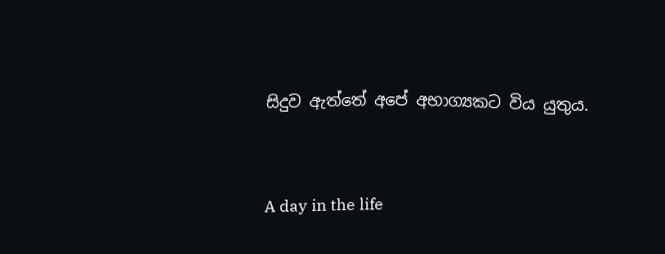සිදුව ඇත්තේ අපේ අභාග්‍යකට විය යුතුය.


A day in the life